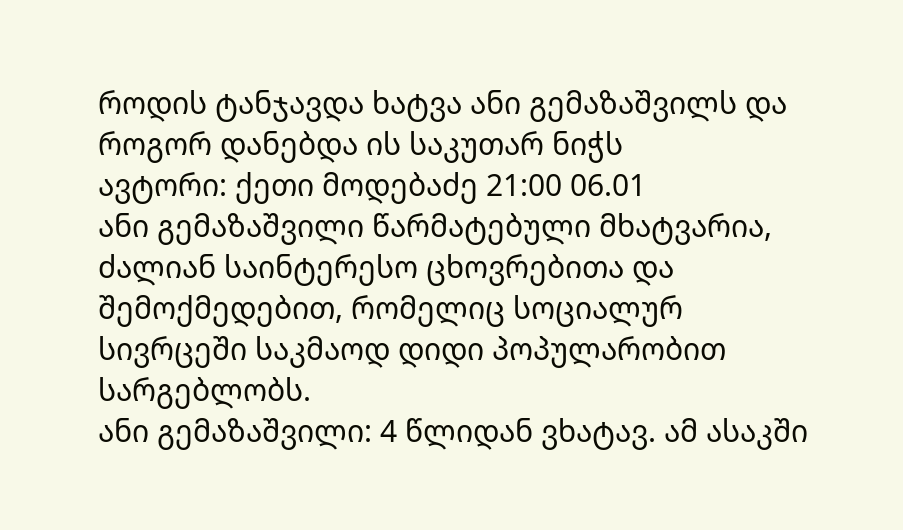როდის ტანჯავდა ხატვა ანი გემაზაშვილს და როგორ დანებდა ის საკუთარ ნიჭს
ავტორი: ქეთი მოდებაძე 21:00 06.01
ანი გემაზაშვილი წარმატებული მხატვარია, ძალიან საინტერესო ცხოვრებითა და შემოქმედებით, რომელიც სოციალურ სივრცეში საკმაოდ დიდი პოპულარობით სარგებლობს.
ანი გემაზაშვილი: 4 წლიდან ვხატავ. ამ ასაკში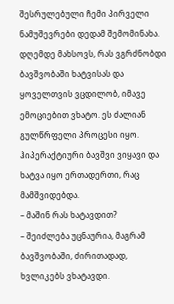შესრულებული ჩემი პირველი ნამუშევრები დედამ შემომინახა. დღემდე მახსოვს, რას ვგრძნობდი ბავშვობაში ხატვისას და ყოველთვის ვცდილობ, იმავე ემოციებით ვხატო. ეს ძალიან გულწრფელი პროცესი იყო. ჰიპერაქტიური ბავშვი ვიყავი და ხატვა იყო ერთადერთი, რაც მამშვიდებდა.
– მაშინ რას ხატავდით?
– შეიძლება უცნაურია, მაგრამ ბავშვობაში, ძირითადად, ხვლიკებს ვხატავდი.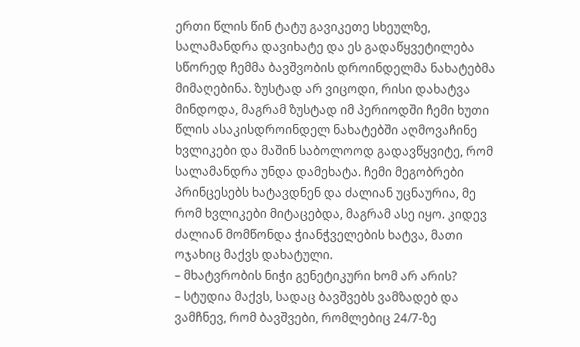ერთი წლის წინ ტატუ გავიკეთე სხეულზე, სალამანდრა დავიხატე და ეს გადაწყვეტილება სწორედ ჩემმა ბავშვობის დროინდელმა ნახატებმა მიმაღებინა. ზუსტად არ ვიცოდი, რისი დახატვა მინდოდა, მაგრამ ზუსტად იმ პერიოდში ჩემი ხუთი წლის ასაკისდროინდელ ნახატებში აღმოვაჩინე ხვლიკები და მაშინ საბოლოოდ გადავწყვიტე, რომ სალამანდრა უნდა დამეხატა. ჩემი მეგობრები პრინცესებს ხატავდნენ და ძალიან უცნაურია, მე რომ ხვლიკები მიტაცებდა, მაგრამ ასე იყო. კიდევ ძალიან მომწონდა ჭიანჭველების ხატვა, მათი ოჯახიც მაქვს დახატული.
– მხატვრობის ნიჭი გენეტიკური ხომ არ არის?
– სტუდია მაქვს, სადაც ბავშვებს ვამზადებ და ვამჩნევ, რომ ბავშვები, რომლებიც 24/7-ზე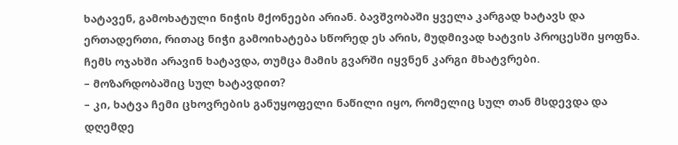ხატავენ, გამოხატული ნიჭის მქონეები არიან. ბავშვობაში ყველა კარგად ხატავს და ერთადერთი, რითაც ნიჭი გამოიხატება სწორედ ეს არის, მუდმივად ხატვის პროცესში ყოფნა. ჩემს ოჯახში არავინ ხატავდა, თუმცა მამის გვარში იყვნენ კარგი მხატვრები.
– მოზარდობაშიც სულ ხატავდით?
– კი, ხატვა ჩემი ცხოვრების განუყოფელი ნაწილი იყო, რომელიც სულ თან მსდევდა და დღემდე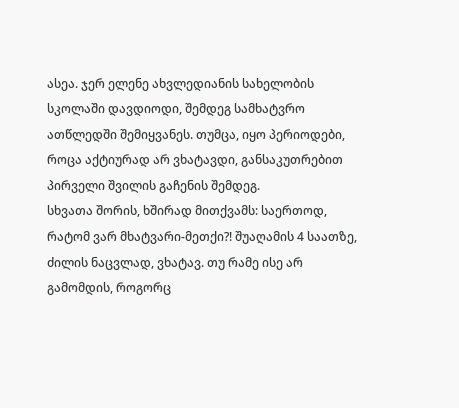ასეა. ჯერ ელენე ახვლედიანის სახელობის სკოლაში დავდიოდი, შემდეგ სამხატვრო ათწლედში შემიყვანეს. თუმცა, იყო პერიოდები, როცა აქტიურად არ ვხატავდი, განსაკუთრებით პირველი შვილის გაჩენის შემდეგ.
სხვათა შორის, ხშირად მითქვამს: საერთოდ, რატომ ვარ მხატვარი-მეთქი?! შუაღამის 4 საათზე, ძილის ნაცვლად, ვხატავ. თუ რამე ისე არ გამომდის, როგორც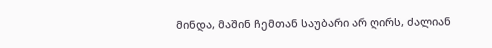მინდა, მაშინ ჩემთან საუბარი არ ღირს, ძალიან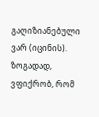გაღიზიანებული ვარ (იცინის). ზოგადად, ვფიქრობ, რომ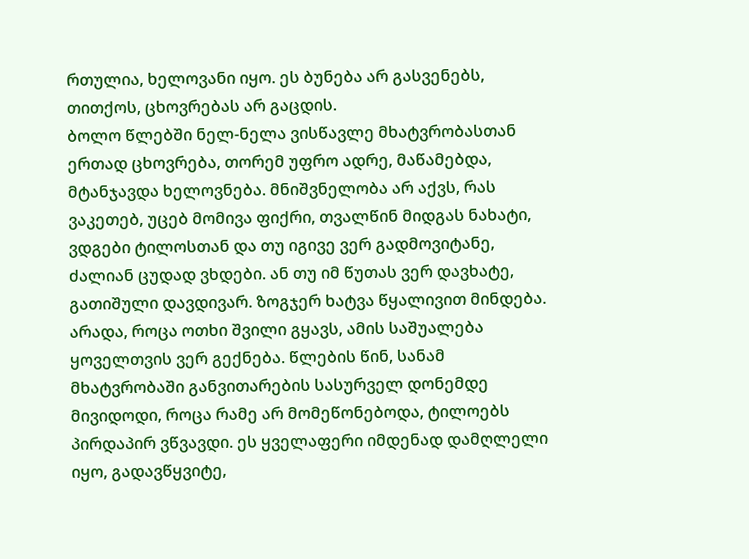რთულია, ხელოვანი იყო. ეს ბუნება არ გასვენებს, თითქოს, ცხოვრებას არ გაცდის.
ბოლო წლებში ნელ-ნელა ვისწავლე მხატვრობასთან ერთად ცხოვრება, თორემ უფრო ადრე, მაწამებდა, მტანჯავდა ხელოვნება. მნიშვნელობა არ აქვს, რას ვაკეთებ, უცებ მომივა ფიქრი, თვალწინ მიდგას ნახატი, ვდგები ტილოსთან და თუ იგივე ვერ გადმოვიტანე, ძალიან ცუდად ვხდები. ან თუ იმ წუთას ვერ დავხატე, გათიშული დავდივარ. ზოგჯერ ხატვა წყალივით მინდება. არადა, როცა ოთხი შვილი გყავს, ამის საშუალება ყოველთვის ვერ გექნება. წლების წინ, სანამ მხატვრობაში განვითარების სასურველ დონემდე მივიდოდი, როცა რამე არ მომეწონებოდა, ტილოებს პირდაპირ ვწვავდი. ეს ყველაფერი იმდენად დამღლელი იყო, გადავწყვიტე,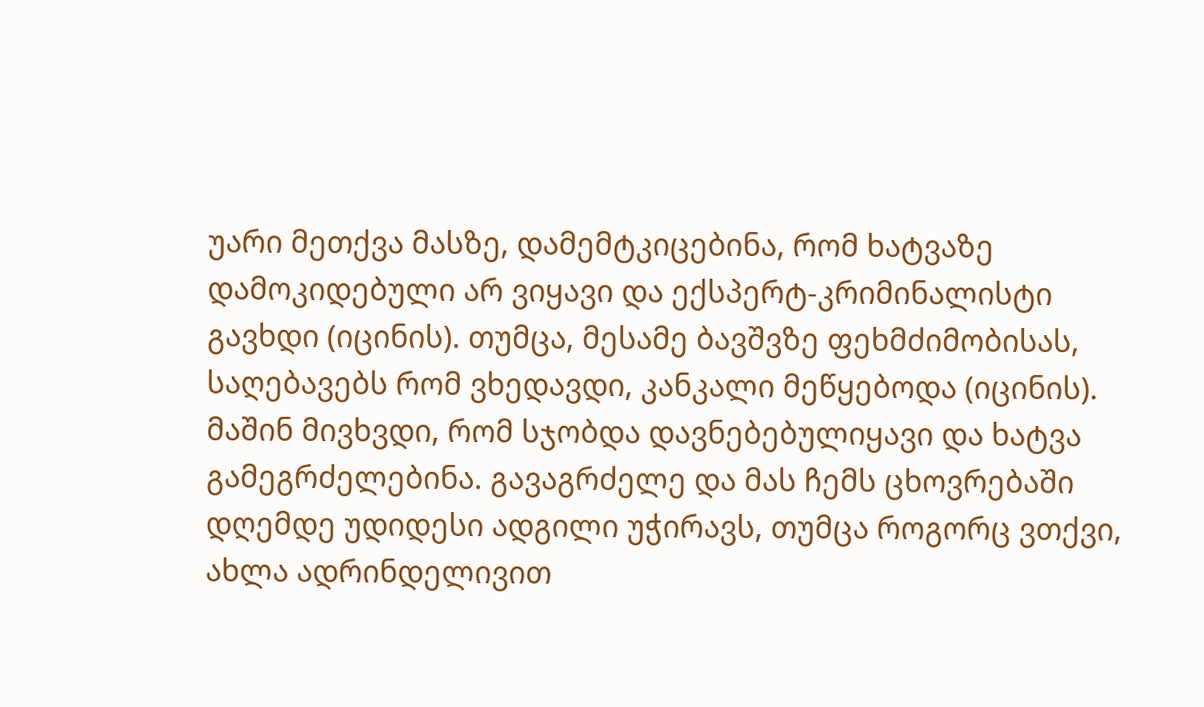უარი მეთქვა მასზე, დამემტკიცებინა, რომ ხატვაზე დამოკიდებული არ ვიყავი და ექსპერტ-კრიმინალისტი გავხდი (იცინის). თუმცა, მესამე ბავშვზე ფეხმძიმობისას, საღებავებს რომ ვხედავდი, კანკალი მეწყებოდა (იცინის). მაშინ მივხვდი, რომ სჯობდა დავნებებულიყავი და ხატვა გამეგრძელებინა. გავაგრძელე და მას ჩემს ცხოვრებაში დღემდე უდიდესი ადგილი უჭირავს, თუმცა როგორც ვთქვი, ახლა ადრინდელივით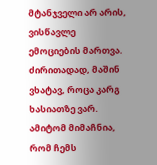მტანჯველი არ არის, ვისწავლე ემოციების მართვა. ძირითადად, მაშინ ვხატავ, როცა კარგ ხასიათზე ვარ. ამიტომ მიმაჩნია, რომ ჩემს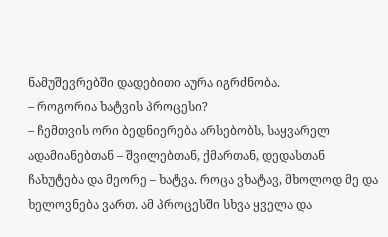ნამუშევრებში დადებითი აურა იგრძნობა.
– როგორია ხატვის პროცესი?
– ჩემთვის ორი ბედნიერება არსებობს, საყვარელ ადამიანებთან – შვილებთან, ქმართან, დედასთან ჩახუტება და მეორე – ხატვა. როცა ვხატავ, მხოლოდ მე და ხელოვნება ვართ. ამ პროცესში სხვა ყველა და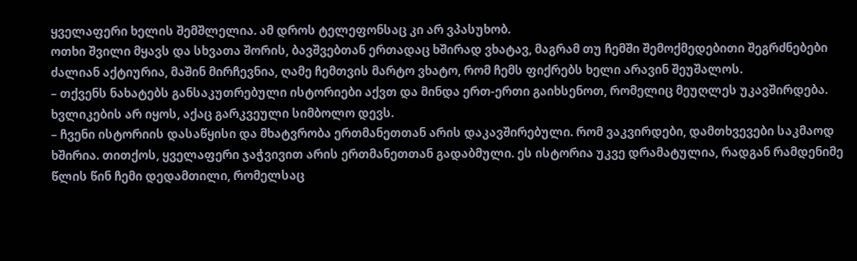ყველაფერი ხელის შემშლელია. ამ დროს ტელეფონსაც კი არ ვპასუხობ.
ოთხი შვილი მყავს და სხვათა შორის, ბავშვებთან ერთადაც ხშირად ვხატავ, მაგრამ თუ ჩემში შემოქმედებითი შეგრძნებები ძალიან აქტიურია, მაშინ მირჩევნია, ღამე ჩემთვის მარტო ვხატო, რომ ჩემს ფიქრებს ხელი არავინ შეუშალოს.
– თქვენს ნახატებს განსაკუთრებული ისტორიები აქვთ და მინდა ერთ-ერთი გაიხსენოთ, რომელიც მეუღლეს უკავშირდება. ხვლიკების არ იყოს, აქაც გარკვეული სიმბოლო დევს.
– ჩვენი ისტორიის დასაწყისი და მხატვრობა ერთმანეთთან არის დაკავშირებული. რომ ვაკვირდები, დამთხვევები საკმაოდ ხშირია. თითქოს, ყველაფერი ჯაჭვივით არის ერთმანეთთან გადაბმული. ეს ისტორია უკვე დრამატულია, რადგან რამდენიმე წლის წინ ჩემი დედამთილი, რომელსაც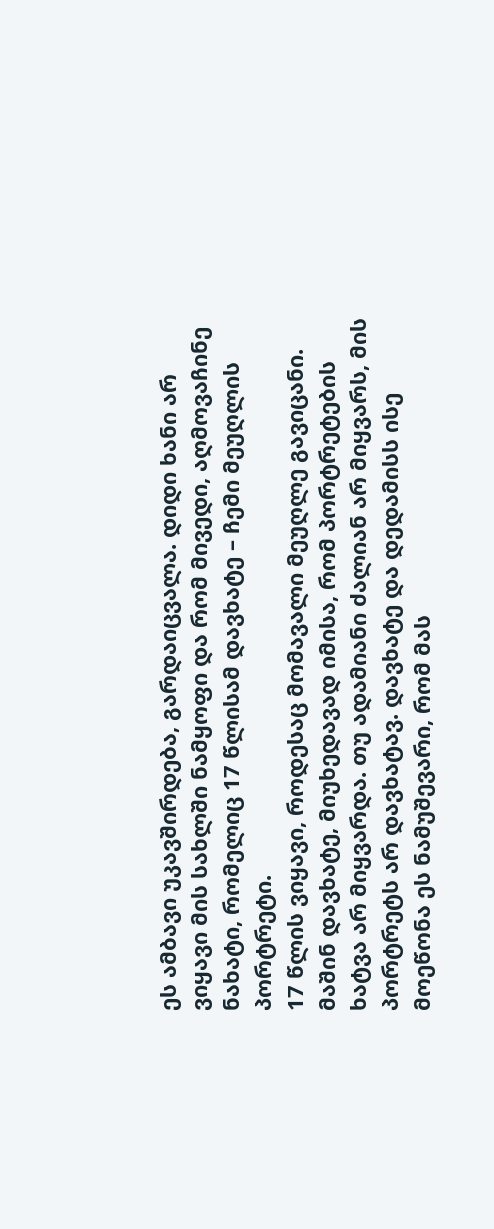ეს ამბავი უკავშირდება, გარდაიცვალა. დიდი ხანი არ ვიყავი მის სახლში ნამყოფი და რომ მივედი, აღმოვაჩინე ნახატი, რომელიც 17 წლისამ დავხატე – ჩემი მეუღლის პორტრეტი.
17 წლის ვიყავი, როდესაც მომავალი მეუღლე გავიცანი. მაშინ დავხატე, მიუხედავად იმისა, რომ პორტრეტების ხატვა არ მიყვარდა. თუ ადამიანი ძალიან არ მიყვარს, მის პორტრეტს არ დავხატავ. დავხატე და დედამისს ისე მოეწონა ეს ნამუშევარი, რომ მას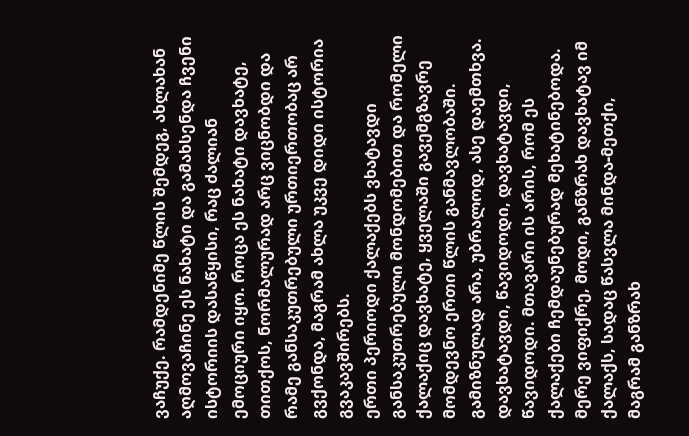ვაჩუქე. რამდენიმე წლის შემდეგ, ახლახან აღმოვაჩინე ეს ნახატი და გამახსენდა ჩვენი ისტორიის დასაწყისი, რაც ძალიან ემოციური იყო. როცა ეს ნახატი დავხატე, თითქოს, ნორმალურად არც ვიცნობდი და რამე განსაკუთრებული ურთიერთობაც არ გვქონდა, მაგრამ ახლა უკვე დიდი ისტორია გვაკავშირებს.
ერთი პერიოდი ქალაქებს ვხატავდი განსაკუთრებული მონდომებით და რომელი ქალაქიც დავხატე, ყველაში გავემგზავრე მომდევნო ერთი წლის განმავლობაში. გამიზნულად არა, უბრალოდ, ასე დაემთხვა. დავხატავდი, წავიდოდი, დავხატავდი, წავიდოდი. მთავარი ის არის, რომ ეს ქალაქები ჩემდაუნებურად მეხატინებოდა. მერე ვიფიქრე, მოდი, განზრახ დავხატავ იმ ქალაქს, სადაც წასვლა მინდა-მეთქი, მაგრამ განზრახ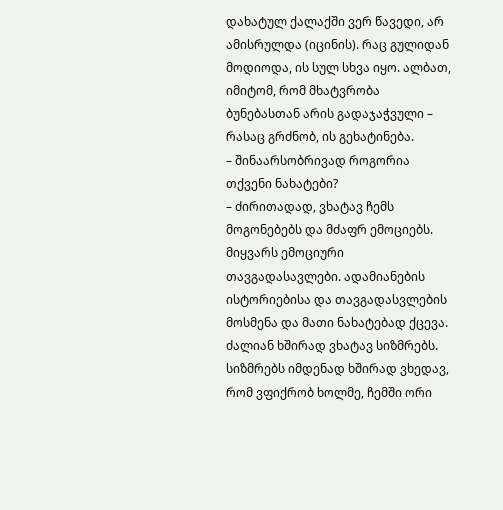დახატულ ქალაქში ვერ წავედი, არ ამისრულდა (იცინის). რაც გულიდან მოდიოდა, ის სულ სხვა იყო. ალბათ, იმიტომ, რომ მხატვრობა ბუნებასთან არის გადაჯაჭვული – რასაც გრძნობ, ის გეხატინება.
– შინაარსობრივად როგორია თქვენი ნახატები?
– ძირითადად, ვხატავ ჩემს მოგონებებს და მძაფრ ემოციებს. მიყვარს ემოციური თავგადასავლები. ადამიანების ისტორიებისა და თავგადასვლების მოსმენა და მათი ნახატებად ქცევა. ძალიან ხშირად ვხატავ სიზმრებს. სიზმრებს იმდენად ხშირად ვხედავ, რომ ვფიქრობ ხოლმე, ჩემში ორი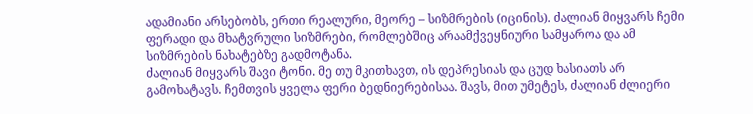ადამიანი არსებობს, ერთი რეალური, მეორე – სიზმრების (იცინის). ძალიან მიყვარს ჩემი ფერადი და მხატვრული სიზმრები, რომლებშიც არაამქვეყნიური სამყაროა და ამ სიზმრების ნახატებზე გადმოტანა.
ძალიან მიყვარს შავი ტონი. მე თუ მკითხავთ, ის დეპრესიას და ცუდ ხასიათს არ გამოხატავს. ჩემთვის ყველა ფერი ბედნიერებისაა. შავს, მით უმეტეს, ძალიან ძლიერი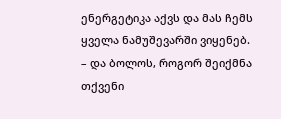ენერგეტიკა აქვს და მას ჩემს ყველა ნამუშევარში ვიყენებ.
– და ბოლოს, როგორ შეიქმნა თქვენი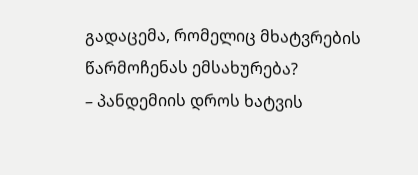გადაცემა, რომელიც მხატვრების წარმოჩენას ემსახურება?
– პანდემიის დროს ხატვის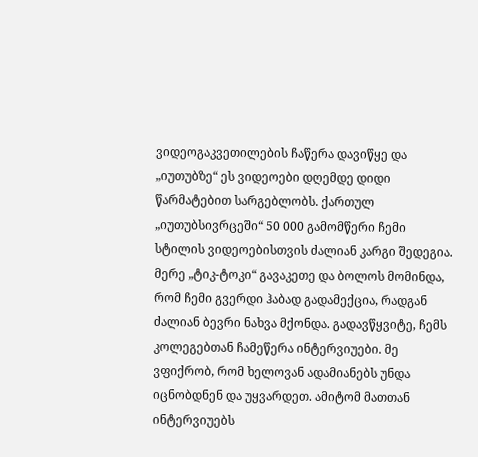ვიდეოგაკვეთილების ჩაწერა დავიწყე და „იუთუბზე“ ეს ვიდეოები დღემდე დიდი წარმატებით სარგებლობს. ქართულ „იუთუბსივრცეში“ 50 000 გამომწერი ჩემი სტილის ვიდეოებისთვის ძალიან კარგი შედეგია. მერე „ტიკ-ტოკი“ გავაკეთე და ბოლოს მომინდა, რომ ჩემი გვერდი ჰაბად გადამექცია, რადგან ძალიან ბევრი ნახვა მქონდა. გადავწყვიტე, ჩემს კოლეგებთან ჩამეწერა ინტერვიუები. მე ვფიქრობ, რომ ხელოვან ადამიანებს უნდა იცნობდნენ და უყვარდეთ. ამიტომ მათთან ინტერვიუებს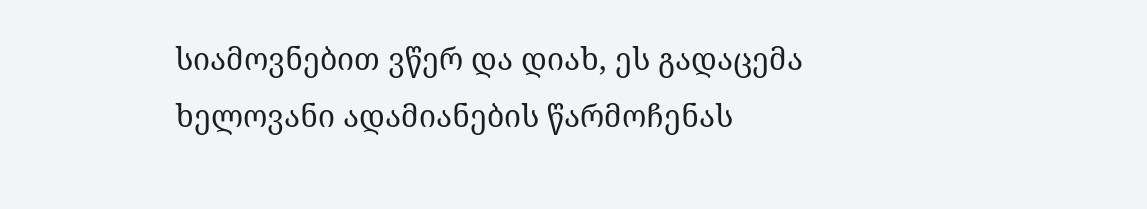სიამოვნებით ვწერ და დიახ, ეს გადაცემა ხელოვანი ადამიანების წარმოჩენას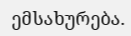ემსახურება.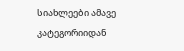სიახლეები ამავე კატეგორიიდან